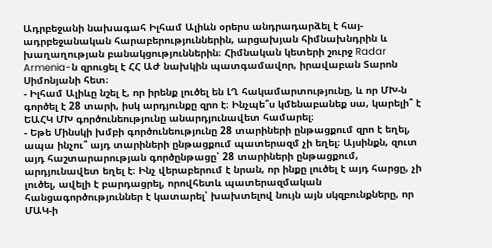Ադրբեջանի նախագահ Իլհամ Ալիևն օրերս անդրադարձել է հայ-ադրբեջանական հարաբերություններին, արցախյան հիմնախնդրին և խաղաղության բանակցություններին։ Հիմնական կետերի շուրջ Radar Armenia-ն զրուցել է ՀՀ ԱԺ նախկին պատգամավոր, իրավաբան Տարոն Սիմոնյանի հետ։
- Իլհամ Ալիևը նշել է, որ իրենք լուծել են ԼՂ հակամարտությունը, և որ ՄԽ-ն գործել է 28 տարի, իսկ արդյունքը զրո է։ Ինչպե՞ս կմենաբանեք սա, կարելի՞ է ԵԱՀԿ ՄԽ գործունեությունը անարդյունավետ համարել։
- Եթե Մինսկի խմբի գործունեությունը 28 տարիների ընթացքում զրո է եղել, ապա ինչու՞ այդ տարիների ընթացքում պատերազմ չի եղել։ Այսինքն, զուտ այդ հաշտարարության գործընթացը՝ 28 տարիների ընթացքում, արդյունավետ եղել է։ Ինչ վերաբերում է նրան, որ ինքը լուծել է այդ հարցը, չի լուծել, ավելի է բարդացրել, որովհետև պատերազմական հանցագործություններ է կատարել՝ խախտելով նույն այն սկզբունքները, որ ՄԱԿ-ի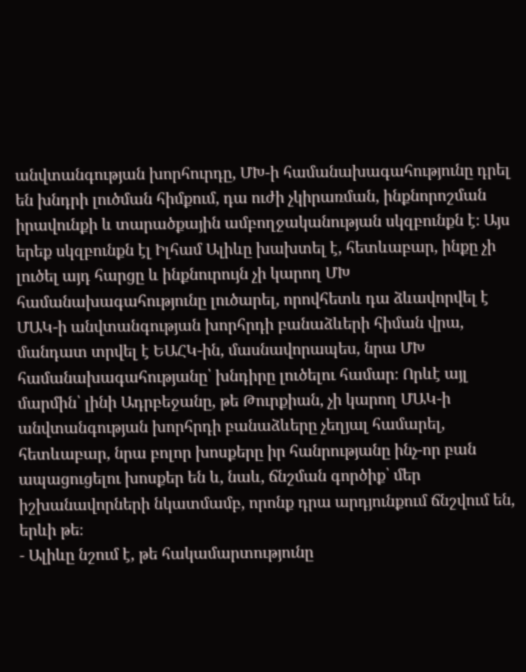անվտանգության խորհուրդը, ՄԽ-ի համանախագահությունը դրել են խնդրի լուծման հիմքում, դա ուժի չկիրառման, ինքնորոշման իրավունքի և տարածքային ամբողջականության սկզբունքն է։ Այս երեք սկզբունքն էլ Իլհամ Ալիևը խախտել է, հետևաբար, ինքը չի լուծել այդ հարցը և ինքնուրույն չի կարող ՄԽ համանախագահությունը լուծարել, որովհետև դա ձևավորվել է ՄԱԿ-ի անվտանգության խորհրդի բանաձևերի հիման վրա, մանդատ տրվել է ԵԱՀԿ-ին, մասնավորապես, նրա ՄԽ համանախագահությանը՝ խնդիրը լուծելու համար։ Որևէ այլ մարմին՝ լինի Ադրբեջանը, թե Թուրքիան, չի կարող ՄԱԿ-ի անվտանգության խորհրդի բանաձևերը չեղյալ համարել, հետևաբար, նրա բոլոր խոսքերը իր հանրությանը ինչ-որ բան ապացուցելու խոսքեր են և, նաև, ճնշման գործիք՝ մեր իշխանավորների նկատմամբ, որոնք դրա արդյունքում ճնշվում են, երևի թե։
- Ալիևը նշում է, թե հակամարտությունը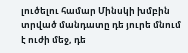լուծելու համար Մինսկի խմբին տրված մանդատը դե յուրե մնում է ուժի մեջ, դե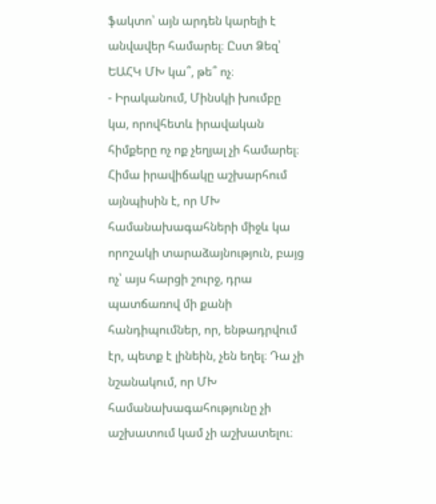ֆակտո՝ այն արդեն կարելի է անվավեր համարել։ Ըստ Ձեզ՝ ԵԱՀԿ ՄԽ կա՞, թե՞ ոչ։
- Իրականում, Մինսկի խումբը կա, որովհետև իրավական հիմքերը ոչ ոք չեղյալ չի համարել։ Հիմա իրավիճակը աշխարհում այնպիսին է, որ ՄԽ համանախագահների միջև կա որոշակի տարաձայնություն, բայց ոչ՝ այս հարցի շուրջ, դրա պատճառով մի քանի հանդիպումներ, որ, ենթադրվում էր, պետք է լինեին, չեն եղել։ Դա չի նշանակում, որ ՄԽ համանախագահությունը չի աշխատում կամ չի աշխատելու։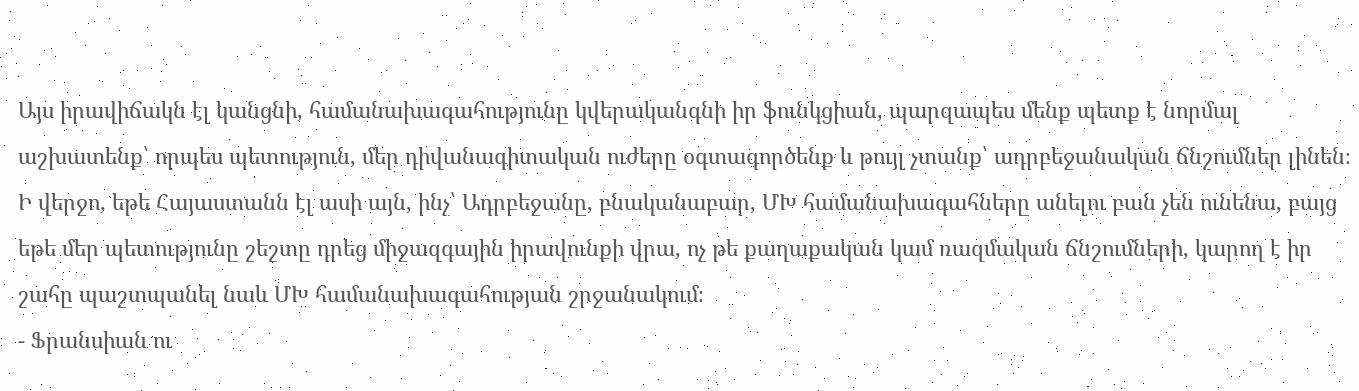Այս իրավիճակն էլ կանցնի, համանախագահությունը կվերականգնի իր ֆունկցիան, պարզապես մենք պետք է նորմալ աշխատենք՝ որպես պետություն, մեր դիվանագիտական ուժերը օգտագործենք և թույլ չտանք՝ ադրբեջանական ճնշումներ լինեն։ Ի վերջո, եթե Հայաստանն էլ ասի այն, ինչ՝ Ադրբեջանը, բնականաբար, ՄԽ համանախագահները անելու բան չեն ունենա, բայց եթե մեր պետությունը շեշտը դրեց միջազգային իրավունքի վրա, ոչ թե քաղաքական կամ ռազմական ճնշումների, կարող է իր շահը պաշտպանել նաև ՄԽ համանախագահության շրջանակում։
- Ֆրանսիան ու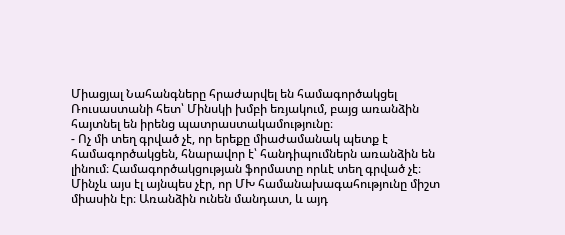Միացյալ Նահանգները հրաժարվել են համագործակցել Ռուսաստանի հետ՝ Մինսկի խմբի եռյակում, բայց առանձին հայտնել են իրենց պատրաստակամությունը։
- Ոչ մի տեղ գրված չէ, որ երեքը միաժամանակ պետք է համագործակցեն, հնարավոր է՝ հանդիպումներն առանձին են լինում։ Համագործակցության ֆորմատը որևէ տեղ գրված չէ։ Մինչև այս էլ այնպես չէր, որ ՄԽ համանախագահությունը միշտ միասին էր։ Առանձին ունեն մանդատ, և այդ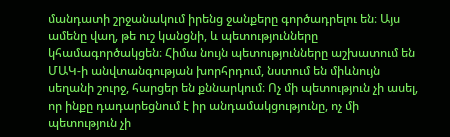մանդատի շրջանակում իրենց ջանքերը գործադրելու են։ Այս ամենը վաղ, թե ուշ կանցնի, և պետությունները կհամագործակցեն։ Հիմա նույն պետությունները աշխատում են ՄԱԿ-ի անվտանգության խորհրդում, նստում են միևնույն սեղանի շուրջ, հարցեր են քննարկում։ Ոչ մի պետություն չի ասել, որ ինքը դադարեցնում է իր անդամակցությունը, ոչ մի պետություն չի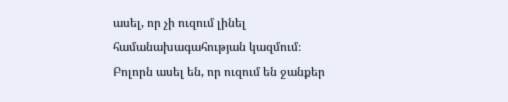ասել, որ չի ուզում լինել համանախագահության կազմում։ Բոլորն ասել են, որ ուզում են ջանքեր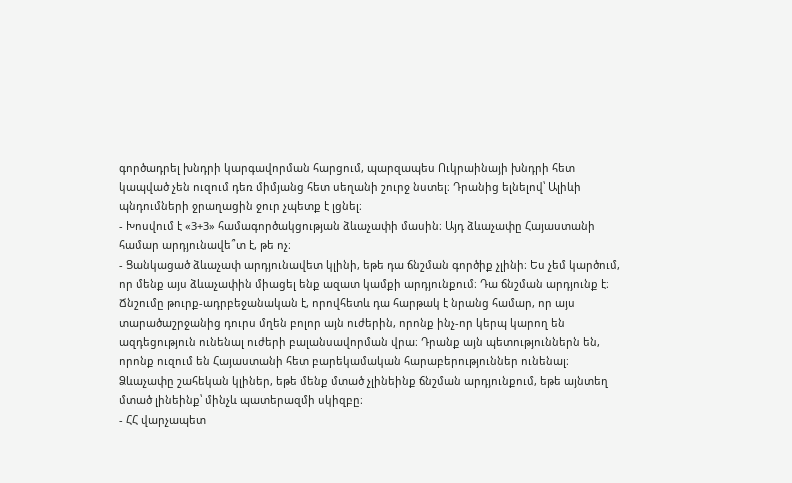գործադրել խնդրի կարգավորման հարցում, պարզապես Ուկրաինայի խնդրի հետ կապված չեն ուզում դեռ միմյանց հետ սեղանի շուրջ նստել։ Դրանից ելնելով՝ Ալիևի պնդումների ջրաղացին ջուր չպետք է լցնել։
- Խոսվում է «3+3» համագործակցության ձևաչափի մասին։ Այդ ձևաչափը Հայաստանի համար արդյունավե՞տ է, թե ոչ։
- Ցանկացած ձևաչափ արդյունավետ կլինի, եթե դա ճնշման գործիք չլինի։ Ես չեմ կարծում, որ մենք այս ձևաչափին միացել ենք ազատ կամքի արդյունքում։ Դա ճնշման արդյունք է։ Ճնշումը թուրք-ադրբեջանական է, որովհետև դա հարթակ է նրանց համար, որ այս տարածաշրջանից դուրս մղեն բոլոր այն ուժերին, որոնք ինչ-որ կերպ կարող են ազդեցություն ունենալ ուժերի բալանսավորման վրա։ Դրանք այն պետություններն են, որոնք ուզում են Հայաստանի հետ բարեկամական հարաբերություններ ունենալ։ Ձևաչափը շահեկան կլիներ, եթե մենք մտած չլինեինք ճնշման արդյունքում, եթե այնտեղ մտած լինեինք՝ մինչև պատերազմի սկիզբը։
- ՀՀ վարչապետ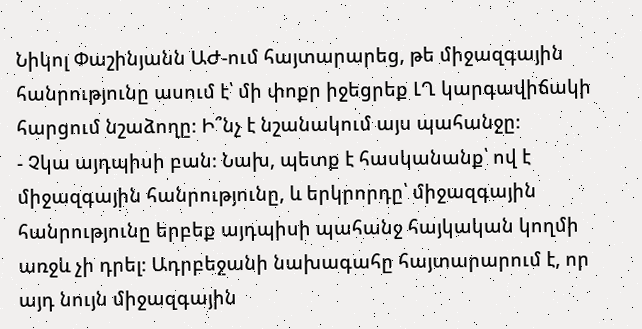Նիկոլ Փաշինյանն ԱԺ-ում հայտարարեց, թե միջազգային հանրությունը ասում է՝ մի փոքր իջեցրեք ԼՂ կարգավիճակի հարցում նշաձողը։ Ի՞նչ է նշանակում այս պահանջը։
- Չկա այդպիսի բան։ Նախ, պետք է հասկանանք՝ ով է միջազգային հանրությունը, և երկրորդը՝ միջազգային հանրությունը երբեք այդպիսի պահանջ հայկական կողմի առջև չի դրել։ Ադրբեջանի նախագահը հայտարարում է, որ այդ նույն միջազգային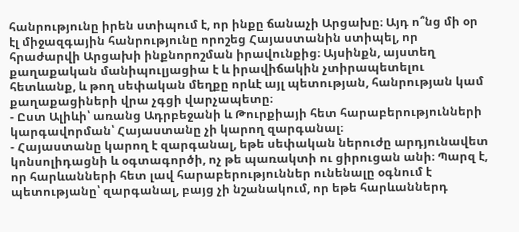հանրությունը իրեն ստիպում է, որ ինքը ճանաչի Արցախը։ Այդ ո՞նց մի օր էլ միջազգային հանրությունը որոշեց Հայաստանին ստիպել, որ հրաժարվի Արցախի ինքնորոշման իրավունքից։ Այսինքն, այստեղ քաղաքական մանիպուլյացիա է և իրավիճակին չտիրապետելու հետևանք, և թող սեփական մեղքը որևէ այլ պետության, հանրության կամ քաղաքացիների վրա չգցի վարչապետը։
- Ըստ Ալիևի՝ առանց Ադրբեջանի և Թուրքիայի հետ հարաբերությունների կարգավորման՝ Հայաստանը չի կարող զարգանալ։
- Հայաստանը կարող է զարգանալ, եթե սեփական ներուժը արդյունավետ կոնսոլիդացնի և օգտագործի, ոչ թե պառակտի ու ցիրուցան անի։ Պարզ է, որ հարևանների հետ լավ հարաբերություններ ունենալը օգնում է պետությանը՝ զարգանալ, բայց չի նշանակում, որ եթե հարևաններդ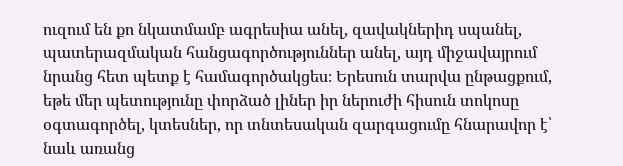ուզում են քո նկատմամբ ագրեսիա անել, զավակներիդ սպանել, պատերազմական հանցագործություններ անել, այդ միջավայրում նրանց հետ պետք է համագործակցես։ Երեսուն տարվա ընթացքում, եթե մեր պետությունը փորձած լիներ իր ներուժի հիսուն տոկոսը օգտագործել, կտեսներ, որ տնտեսական զարգացումը հնարավոր է՝ նաև առանց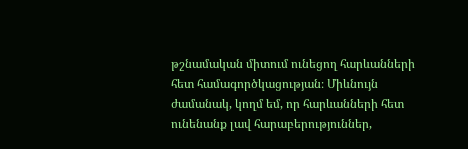թշնամական միտում ունեցող հարևանների հետ համագործկացության։ Միևնույն ժամանակ, կողմ եմ, որ հարևանների հետ ունենանք լավ հարաբերություններ,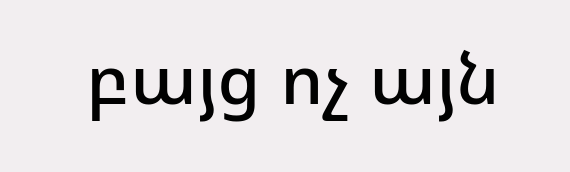բայց ոչ այն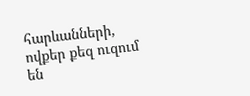հարևանների, ովքեր քեզ ուզում են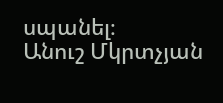սպանել։
Անուշ Մկրտչյան